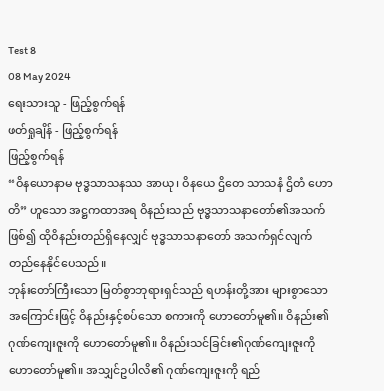Test 8
08 May 2024
ရေးသားသူ - ဖြည့်စွက်ရန်
ဖတ်ရှုချိန် - ဖြည့်စွက်ရန်
ဖြည့်စွက်ရန်
“ဝိနယောနာမ ဗုဒ္ဓသာသနဿ အာယု၊ ဝိနယေ ဌိတေ သာသနံ ဌိတံ ဟောတိ” ဟူသော အဋ္ဌကထာအရ ဝိနည်းသည် ဗုဒ္ဓသာသနာတော်၏အသက်ဖြစ်၍ ထိုဝိနည်းတည်ရှိနေလျှင် ဗုဒ္ဓသာသနာတော် အသက်ရှင်လျက် တည်နေနိုင်ပေသည်။
ဘုန်းတော်ကြီးသော မြတ်စွာဘုရားရှင်သည် ရဟန်းတို့အား များစွာသောအကြောင်းဖြင့် ဝိနည်းနှင့်စပ်သော စကားကို ဟောတော်မူ၏။ ဝိနည်း၏ဂုဏ်ကျေးဇူးကို ဟောတော်မူ၏။ ဝိနည်းသင်ခြင်း၏ဂုဏ်ကျေးဇူးကို ဟောတော်မူ၏။ အသျှင်ဥပါလိ၏ ဂုဏ်ကျေးဇူးကို ရည်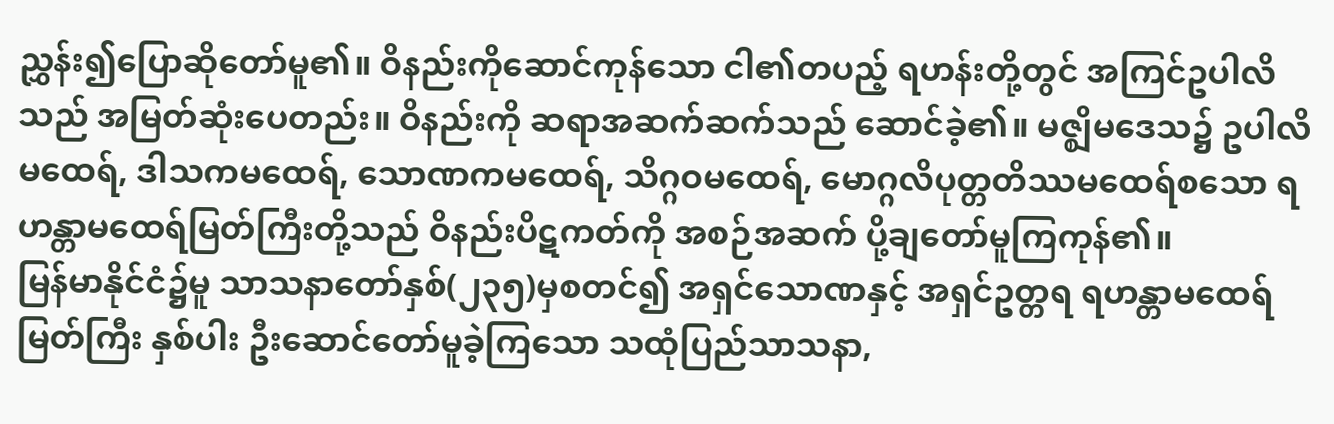ညွှန်း၍ပြောဆိုတော်မူ၏။ ဝိနည်းကိုဆောင်ကုန်သော ငါ၏တပည့် ရဟန်းတို့တွင် အကြင်ဥပါလိသည် အမြတ်ဆုံးပေတည်း။ ဝိနည်းကို ဆရာအဆက်ဆက်သည် ဆောင်ခဲ့၏။ မဇ္ဈိမဒေသ၌ ဥပါလိမထေရ်, ဒါသကမထေရ်, သောဏကမထေရ်, သိဂ္ဂဝမထေရ်, မောဂ္ဂလိပုတ္တတိဿမထေရ်စသော ရဟန္တာမထေရ်မြတ်ကြီးတို့သည် ဝိနည်းပိဋကတ်ကို အစဉ်အဆက် ပို့ချတော်မူကြကုန်၏။
မြန်မာနိုင်ငံ၌မူ သာသနာတော်နှစ်(၂၃၅)မှစတင်၍ အရှင်သောဏနှင့် အရှင်ဥတ္တရ ရဟန္တာမထေရ်မြတ်ကြီး နှစ်ပါး ဦးဆောင်တော်မူခဲ့ကြသော သထုံပြည်သာသနာ,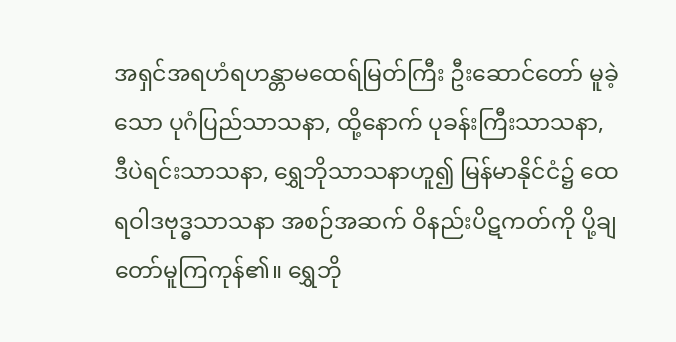အရှင်အရဟံရဟန္တာမထေရ်မြတ်ကြီး ဦးဆောင်တော် မူခဲ့သော ပုဂံပြည်သာသနာ, ထို့နောက် ပုခန်းကြီးသာသနာ, ဒီပဲရင်းသာသနာ, ရွှေဘိုသာသနာဟူ၍ မြန်မာနိုင်ငံ၌ ထေရဝါဒဗုဒ္ဓသာသနာ အစဉ်အဆက် ဝိနည်းပိဋကတ်ကို ပို့ချတော်မူကြကုန်၏။ ရွှေဘို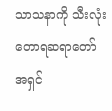သာသနာကို သီးလုံးတောရဆရာတော် အရှင်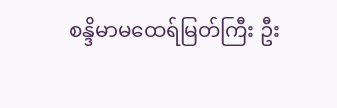စန္ဒိမာမထေရ်မြတ်ကြီး ဦး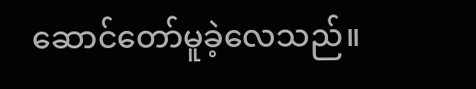ဆောင်တော်မူခဲ့လေသည်။